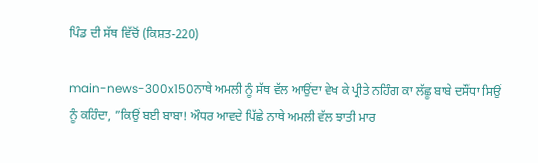ਪਿੰਡ ਦੀ ਸੱਥ ਵਿੱਚੋਂ (ਕਿਸ਼ਤ-220)

main-news-300x150ਨਾਥੇ ਅਮਲੀ ਨੂੰ ਸੱਥ ਵੱਲ ਆਉਂਦਾ ਵੇਖ ਕੇ ਪ੍ਰੀਤੇ ਨਹਿੰਗ ਕਾ ਲੱਛੂ ਬਾਬੇ ਦਸੌਂਧਾ ਸਿਉਂ ਨੂੰ ਕਹਿੰਦਾ, ”ਕਿਉਂ ਬਈ ਬਾਬਾ! ਔਧਰ ਆਵਦੇ ਪਿੱਛੇ ਨਾਥੇ ਅਮਲੀ ਵੱਲ ਝਾਤੀ ਮਾਰ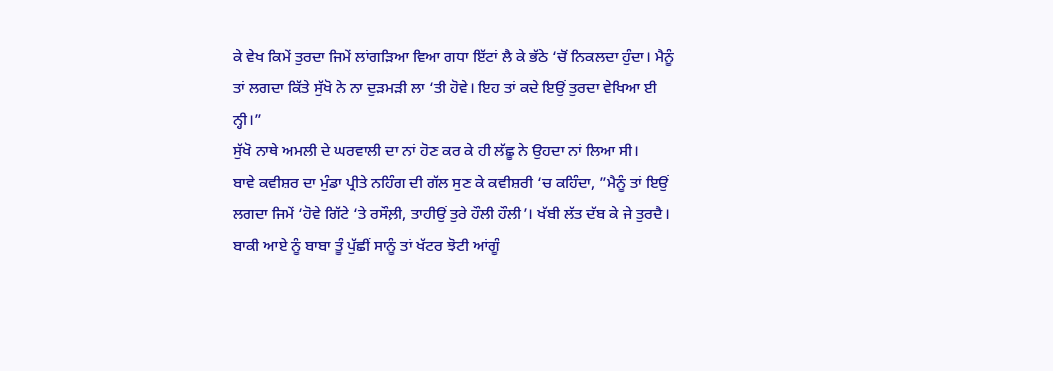ਕੇ ਵੇਖ ਕਿਮੇਂ ਤੁਰਦਾ ਜਿਮੇਂ ਲਾਂਗੜਿਆ ਵਿਆ ਗਧਾ ਇੱਟਾਂ ਲੈ ਕੇ ਭੱਠੇ ‘ਚੋਂ ਨਿਕਲਦਾ ਹੁੰਦਾ। ਮੈਨੂੰ ਤਾਂ ਲਗਦਾ ਕਿੱਤੇ ਸੁੱਖੋ ਨੇ ਨਾ ਦੁੜਮੜੀ ਲਾ ‘ਤੀ ਹੋਵੇ। ਇਹ ਤਾਂ ਕਦੇ ਇਉਂ ਤੁਰਦਾ ਵੇਖਿਆ ਈ ਨ੍ਹੀ।”
ਸੁੱਖੋ ਨਾਥੇ ਅਮਲੀ ਦੇ ਘਰਵਾਲੀ ਦਾ ਨਾਂ ਹੋਣ ਕਰ ਕੇ ਹੀ ਲੱਛੂ ਨੇ ਉਹਦਾ ਨਾਂ ਲਿਆ ਸੀ।
ਬਾਵੇ ਕਵੀਸ਼ਰ ਦਾ ਮੁੰਡਾ ਪ੍ਰੀਤੇ ਨਹਿੰਗ ਦੀ ਗੱਲ ਸੁਣ ਕੇ ਕਵੀਸ਼ਰੀ ‘ਚ ਕਹਿੰਦਾ, ”ਮੈਨੂੰ ਤਾਂ ਇਉਂ ਲਗਦਾ ਜਿਮੇਂ ‘ਹੋਵੇ ਗਿੱਟੇ ‘ਤੇ ਰਸੌਲ਼ੀ, ਤਾਹੀਉਂ ਤੁਰੇ ਹੌਲੀ ਹੌਲੀ’। ਖੱਬੀ ਲੱਤ ਦੱਬ ਕੇ ਜੇ ਤੁਰਦੈ। ਬਾਕੀ ਆਏ ਨੂੰ ਬਾਬਾ ਤੂੰ ਪੁੱਛੀਂ ਸਾਨੂੰ ਤਾਂ ਖੱਟਰ ਝੋਟੀ ਆਂਗੂੰ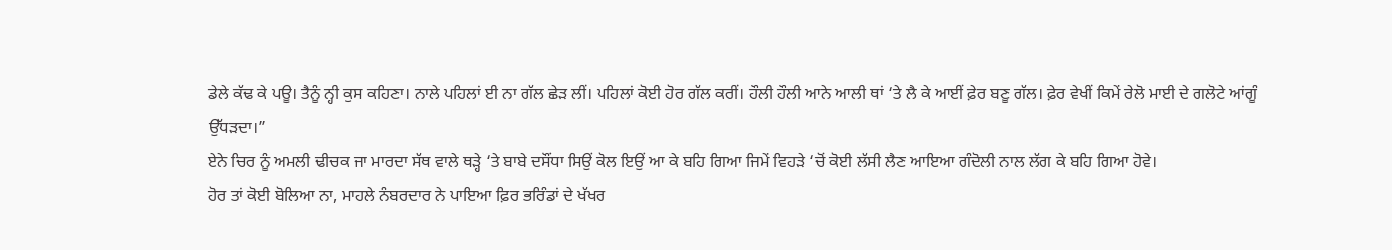ਡੇਲੇ ਕੱਢ ਕੇ ਪਊ। ਤੈਨੂੰ ਨ੍ਹੀ ਕੁਸ ਕਹਿਣਾ। ਨਾਲੇ ਪਹਿਲਾਂ ਈ ਨਾ ਗੱਲ ਛੇੜ ਲੀਂ। ਪਹਿਲਾਂ ਕੋਈ ਹੋਰ ਗੱਲ ਕਰੀਂ। ਹੌਲੀ ਹੌਲੀ ਆਨੇ ਆਲੀ ਥਾਂ ‘ਤੇ ਲੈ ਕੇ ਆਈਂ ਫ਼ੇਰ ਬਣੂ ਗੱਲ। ਫ਼ੇਰ ਵੇਖੀਂ ਕਿਮੇਂ ਰੇਲੋ ਮਾਈ ਦੇ ਗਲੋਟੇ ਆਂਗੂੰ ਉੱਧੜਦਾ।”
ਏਨੇ ਚਿਰ ਨੂੰ ਅਮਲੀ ਢੀਚਕ ਜਾ ਮਾਰਦਾ ਸੱਥ ਵਾਲੇ ਥੜ੍ਹੇ ‘ਤੇ ਬਾਬੇ ਦਸੌਂਧਾ ਸਿਉਂ ਕੋਲ ਇਉਂ ਆ ਕੇ ਬਹਿ ਗਿਆ ਜਿਮੇਂ ਵਿਹੜੇ ‘ਚੋਂ ਕੋਈ ਲੱਸੀ ਲੈਣ ਆਇਆ ਗੰਦੋਲੀ ਨਾਲ ਲੱਗ ਕੇ ਬਹਿ ਗਿਆ ਹੋਵੇ।
ਹੋਰ ਤਾਂ ਕੋਈ ਬੋਲਿਆ ਨਾ, ਮਾਹਲੇ ਨੰਬਰਦਾਰ ਨੇ ਪਾਇਆ ਫ਼ਿਰ ਭਰਿੰਡਾਂ ਦੇ ਖੱਖਰ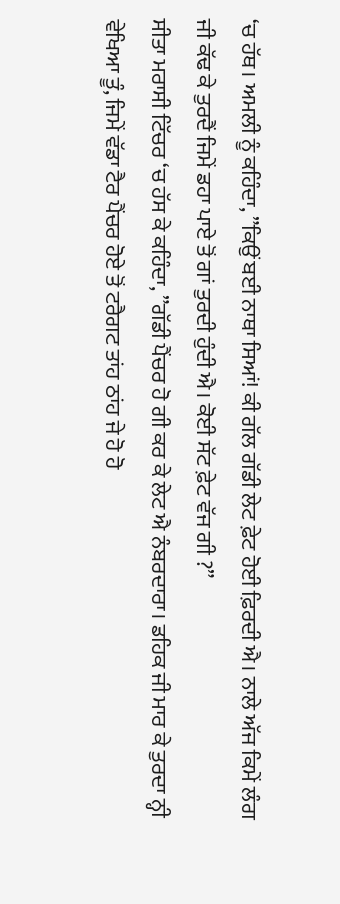‘ਚ ਹੱਥ। ਅਮਲੀ ਨੂੰ ਕਹਿੰਦਾ, ”ਕਿਉਂ ਬਈ ਨਾਥਾ ਸਿਆਂ! ਕੀ ਗੱਲ ਗੱਡੀ ਲੇਟ ਫ਼ੇਟ ਹੋਈ ਫ਼ਿਰਦੀ ਐ। ਨਾਲੇ ਅੱਜ ਕਿਮੇਂ ਲੰਗ ਜੀ ਕੱਢ ਕੇ ਤੁਰਦੈਂ ਜਿਮੇਂ ਡਹਾ ਪਾਏ ਤੋਂ ਗਾਂ ਤੁਰਦੀ ਹੁੰਦੀ ਐ। ਕੋਈ ਸੱਟ ਫ਼ੇਟ ਵੱਜ ਗੀ ?”
ਸੀਤਾ ਮਰਾਸੀ ਟਿੱਚਰ ‘ਚ ਹੱਸ ਕੇ ਕਹਿੰਦਾ, ”ਗੱਡੀ ਪੈਂਚਰ ਹੋ ਗੀ ਕਰ ਕੇ ਲੇਟ ਐ ਨੰਬਰਦਾਰਾ। ਡਹਿਕ ਜੀ ਮਾਰ ਕੇ ਤੁਰਦਾ ਨ੍ਹੀ ਵੇਖਿਆ ਤੂੰ, ਜਿਮੇਂ ਵੱਡਾ ਟੈਰ ਪੈਂਚਰ ਹੋਏ ਤੋਂ ਟਰੈਗਟ ਤਾਂਹ ਠਾਂਹ ਜੇ ਹੋ ਹੋ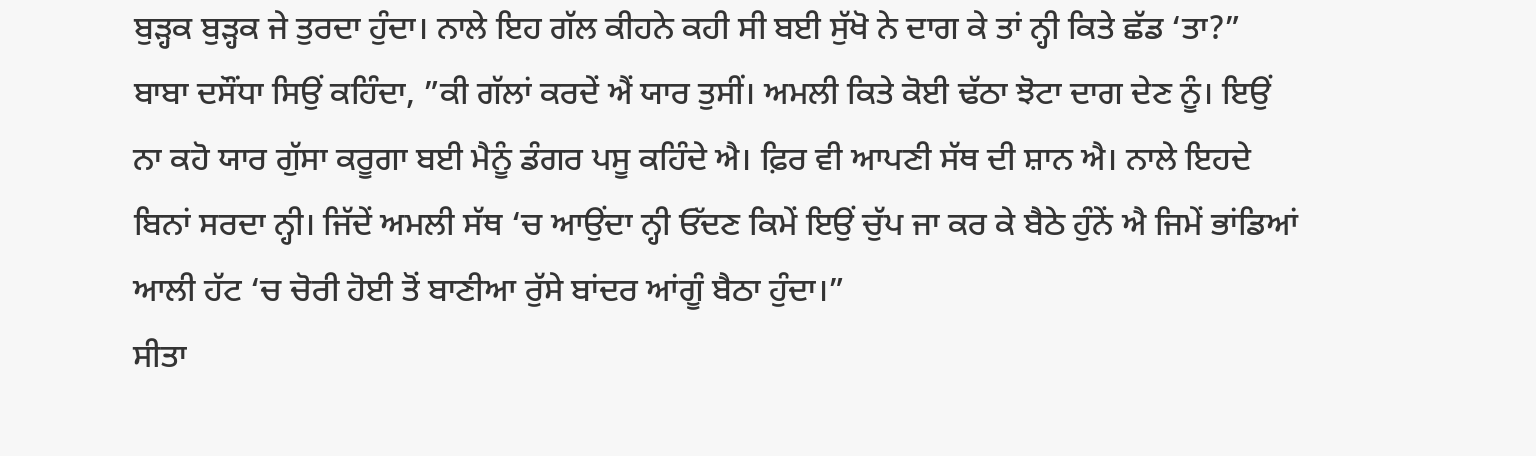ਬੁੜ੍ਹਕ ਬੁੜ੍ਹਕ ਜੇ ਤੁਰਦਾ ਹੁੰਦਾ। ਨਾਲੇ ਇਹ ਗੱਲ ਕੀਹਨੇ ਕਹੀ ਸੀ ਬਈ ਸੁੱਖੋ ਨੇ ਦਾਗ ਕੇ ਤਾਂ ਨ੍ਹੀ ਕਿਤੇ ਛੱਡ ‘ਤਾ?”
ਬਾਬਾ ਦਸੌਂਧਾ ਸਿਉਂ ਕਹਿੰਦਾ, ”ਕੀ ਗੱਲਾਂ ਕਰਦੇਂ ਐਂ ਯਾਰ ਤੁਸੀਂ। ਅਮਲੀ ਕਿਤੇ ਕੋਈ ਢੱਠਾ ਝੋਟਾ ਦਾਗ ਦੇਣ ਨੂੰ। ਇਉਂ ਨਾ ਕਹੋ ਯਾਰ ਗੁੱਸਾ ਕਰੂਗਾ ਬਈ ਮੈਨੂੰ ਡੰਗਰ ਪਸੂ ਕਹਿੰਦੇ ਐ। ਫ਼ਿਰ ਵੀ ਆਪਣੀ ਸੱਥ ਦੀ ਸ਼ਾਨ ਐ। ਨਾਲੇ ਇਹਦੇ ਬਿਨਾਂ ਸਰਦਾ ਨ੍ਹੀ। ਜਿੱਦੇਂ ਅਮਲੀ ਸੱਥ ‘ਚ ਆਉਂਦਾ ਨ੍ਹੀ ਓੱਦਣ ਕਿਮੇਂ ਇਉਂ ਚੁੱਪ ਜਾ ਕਰ ਕੇ ਬੈਠੇ ਹੁੰਨੇਂ ਐ ਜਿਮੇਂ ਭਾਂਡਿਆਂ ਆਲੀ ਹੱਟ ‘ਚ ਚੋਰੀ ਹੋਈ ਤੋਂ ਬਾਣੀਆ ਰੁੱਸੇ ਬਾਂਦਰ ਆਂਗੂੰ ਬੈਠਾ ਹੁੰਦਾ।”
ਸੀਤਾ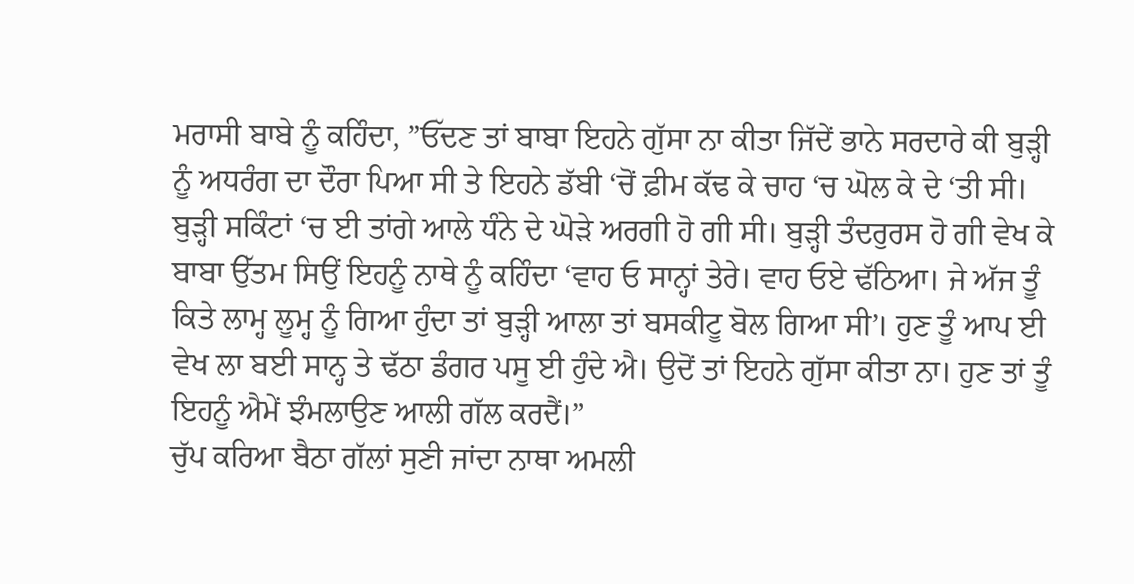ਮਰਾਸੀ ਬਾਬੇ ਨੂੰ ਕਹਿੰਦਾ, ”ਓੱਦਣ ਤਾਂ ਬਾਬਾ ਇਹਨੇ ਗੁੱਸਾ ਨਾ ਕੀਤਾ ਜਿੱਦੇਂ ਭਾਨੇ ਸਰਦਾਰੇ ਕੀ ਬੁੜ੍ਹੀ ਨੂੰ ਅਧਰੰਗ ਦਾ ਦੌਰਾ ਪਿਆ ਸੀ ਤੇ ਇਹਨੇ ਡੱਬੀ ‘ਚੋਂ ਫ਼ੀਮ ਕੱਢ ਕੇ ਚਾਹ ‘ਚ ਘੋਲ ਕੇ ਦੇ ‘ਤੀ ਸੀ। ਬੁੜ੍ਹੀ ਸਕਿੰਟਾਂ ‘ਚ ਈ ਤਾਂਗੇ ਆਲੇ ਧੰਨੇ ਦੇ ਘੋੜੇ ਅਰਗੀ ਹੋ ਗੀ ਸੀ। ਬੁੜ੍ਹੀ ਤੰਦਰੁਰਸ ਹੋ ਗੀ ਵੇਖ ਕੇ ਬਾਬਾ ਉੱਤਮ ਸਿਉਂ ਇਹਨੂੰ ਨਾਥੇ ਨੂੰ ਕਹਿੰਦਾ ‘ਵਾਹ ਓ ਸਾਨ੍ਹਾਂ ਤੇਰੇ। ਵਾਹ ਓਏ ਢੱਠਿਆ। ਜੇ ਅੱਜ ਤੂੰ ਕਿਤੇ ਲਾਮ੍ਹ ਲੂਮ੍ਹ ਨੂੰ ਗਿਆ ਹੁੰਦਾ ਤਾਂ ਬੁੜ੍ਹੀ ਆਲਾ ਤਾਂ ਬਸਕੀਟੂ ਬੋਲ ਗਿਆ ਸੀ’। ਹੁਣ ਤੂੰ ਆਪ ਈ ਵੇਖ ਲਾ ਬਈ ਸਾਨ੍ਹ ਤੇ ਢੱਠਾ ਡੰਗਰ ਪਸੂ ਈ ਹੁੰਦੇ ਐ। ਉਦੋਂ ਤਾਂ ਇਹਨੇ ਗੁੱਸਾ ਕੀਤਾ ਨਾ। ਹੁਣ ਤਾਂ ਤੂੰ ਇਹਨੂੰ ਐਮੇਂ ਝੰਮਲਾਉਣ ਆਲੀ ਗੱਲ ਕਰਦੈਂ।”
ਚੁੱਪ ਕਰਿਆ ਬੈਠਾ ਗੱਲਾਂ ਸੁਣੀ ਜਾਂਦਾ ਨਾਥਾ ਅਮਲੀ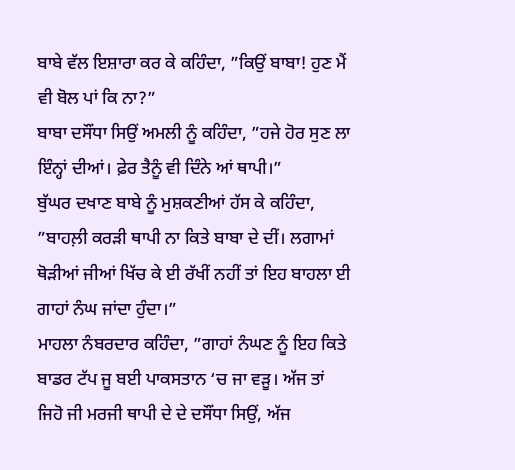ਬਾਬੇ ਵੱਲ ਇਸ਼ਾਰਾ ਕਰ ਕੇ ਕਹਿੰਦਾ, ”ਕਿਉਂ ਬਾਬਾ! ਹੁਣ ਮੈਂ ਵੀ ਬੋਲ ਪਾਂ ਕਿ ਨਾ?”
ਬਾਬਾ ਦਸੌਂਧਾ ਸਿਉਂ ਅਮਲੀ ਨੂੰ ਕਹਿੰਦਾ, ”ਹਜੇ ਹੋਰ ਸੁਣ ਲਾ ਇੰਨ੍ਹਾਂ ਦੀਆਂ। ਫ਼ੇਰ ਤੈਨੂੰ ਵੀ ਦਿੰਨੇ ਆਂ ਥਾਪੀ।”
ਬੁੱਘਰ ਦਖਾਣ ਬਾਬੇ ਨੂੰ ਮੁਸ਼ਕਣੀਆਂ ਹੱਸ ਕੇ ਕਹਿੰਦਾ, ”ਬਾਹਲ਼ੀ ਕਰੜੀ ਥਾਪੀ ਨਾ ਕਿਤੇ ਬਾਬਾ ਦੇ ਦੀਂ। ਲਗਾਮਾਂ ਥੋੜੀਆਂ ਜੀਆਂ ਖਿੱਚ ਕੇ ਈ ਰੱਖੀਂ ਨਹੀਂ ਤਾਂ ਇਹ ਬਾਹਲਾ ਈ ਗਾਹਾਂ ਨੰਘ ਜਾਂਦਾ ਹੁੰਦਾ।”
ਮਾਹਲਾ ਨੰਬਰਦਾਰ ਕਹਿੰਦਾ, ”ਗਾਹਾਂ ਨੰਘਣ ਨੂੰ ਇਹ ਕਿਤੇ ਬਾਡਰ ਟੱਪ ਜੂ ਬਈ ਪਾਕਸਤਾਨ ‘ਚ ਜਾ ਵੜੂ। ਅੱਜ ਤਾਂ ਜਿਹੋ ਜੀ ਮਰਜੀ ਥਾਪੀ ਦੇ ਦੇ ਦਸੌਂਧਾ ਸਿਉਂ, ਅੱਜ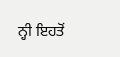ਨ੍ਹੀ ਇਹਤੋਂ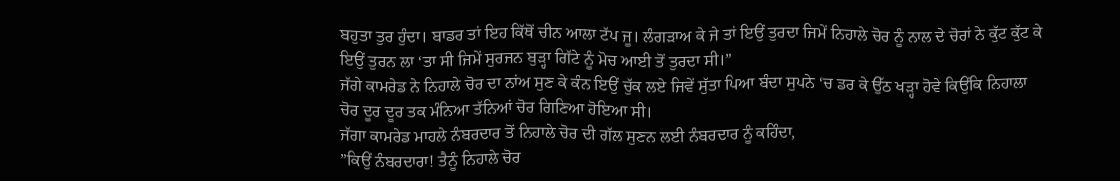ਬਹੁਤਾ ਤੁਰ ਹੁੰਦਾ। ਬਾਡਰ ਤਾਂ ਇਹ ਕਿੱਥੋਂ ਚੀਨ ਆਲਾ ਟੱਪ ਜੂ। ਲੰਗੜਾਅ ਕੇ ਜੇ ਤਾਂ ਇਉਂ ਤੁਰਦਾ ਜਿਮੇਂ ਨਿਹਾਲੇ ਚੋਰ ਨੂੰ ਨਾਲ ਦੇ ਚੋਰਾਂ ਨੇ ਕੁੱਟ ਕੁੱਟ ਕੇ ਇਉਂ ਤੁਰਨ ਲਾ ‘ਤਾ ਸੀ ਜਿਮੇਂ ਸੁਰਜਨ ਬੁੜ੍ਹਾ ਗਿੱਟੇ ਨੂੰ ਮੋਚ ਆਈ ਤੋਂ ਤੁਰਦਾ ਸੀ।”
ਜੱਗੇ ਕਾਮਰੇਡ ਨੇ ਨਿਹਾਲੇ ਚੋਰ ਦਾ ਨਾਂਅ ਸੁਣ ਕੇ ਕੰਨ ਇਉਂ ਚੁੱਕ ਲਏ ਜਿਵੇਂ ਸੁੱਤਾ ਪਿਆ ਬੰਦਾ ਸੁਪਨੇ ‘ਚ ਡਰ ਕੇ ਉੱਠ ਖੜ੍ਹਾ ਹੋਵੇ ਕਿਉਂਕਿ ਨਿਹਾਲਾ ਚੋਰ ਦੂਰ ਦੂਰ ਤਕ ਮੰਨਿਆ ਤੱਨਿਆਂ ਚੋਰ ਗਿਣਿਆ ਹੋਇਆ ਸੀ।
ਜੱਗਾ ਕਾਮਰੇਡ ਮਾਹਲੇ ਨੰਬਰਦਾਰ ਤੋਂ ਨਿਹਾਲੇ ਚੋਰ ਦੀ ਗੱਲ ਸੁਣਨ ਲਈ ਨੰਬਰਦਾਰ ਨੂੰ ਕਹਿੰਦਾ,
”ਕਿਉਂ ਨੰਬਰਦਾਰਾ! ਤੈਨੂੰ ਨਿਹਾਲੇ ਚੋਰ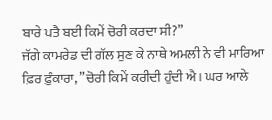ਬਾਰੇ ਪਤੈ ਬਈ ਕਿਮੇਂ ਚੋਰੀ ਕਰਦਾ ਸੀ?”
ਜੱਗੇ ਕਾਮਰੇਡ ਦੀ ਗੱਲ ਸੁਣ ਕੇ ਨਾਥੇ ਅਮਲੀ ਨੇ ਵੀ ਮਾਰਿਆ ਫ਼ਿਰ ਫ਼ੁੰਕਾਰਾ, ”ਚੋਰੀ ਕਿਮੇਂ ਕਰੀਦੀ ਹੁੰਦੀ ਐ। ਘਰ ਆਲੇ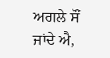ਅਗਲੇ ਸੌਂ ਜਾਂਦੇ ਐ,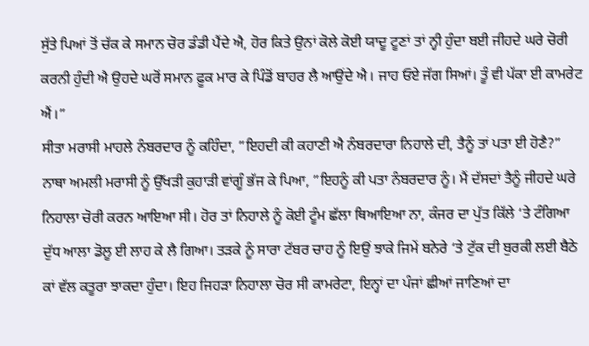ਸੁੱਤੇ ਪਿਆਂ ਤੋਂ ਚੱਕ ਕੇ ਸਮਾਨ ਚੋਰ ਡੰਡੀ ਪੈਂਦੇ ਐ, ਹੋਰ ਕਿਤੇ ਉਨਾਂ ਕੋਲੇ ਕੋਈ ਯਾਦੂ ਟੂਣਾਂ ਤਾਂ ਨ੍ਹੀ ਹੁੰਦਾ ਬਈ ਜੀਹਦੇ ਘਰੇ ਚੋਰੀ ਕਰਨੀ ਹੁੰਦੀ ਐ ਉਹਦੇ ਘਰੋਂ ਸਮਾਨ ਫ਼ੂਕ ਮਾਰ ਕੇ ਪਿੰਡੋਂ ਬਾਹਰ ਲੈ ਆਉਂਦੇ ਐ। ਜਾਹ ਓਏ ਜੱਗ ਸਿਆਂ। ਤੂੰ ਵੀ ਪੱਕਾ ਈ ਕਾਮਰੇਟ ਐਂ।”
ਸੀਤਾ ਮਰਾਸੀ ਮਾਹਲੇ ਨੰਬਰਦਾਰ ਨੂੰ ਕਹਿੰਦਾ, ”ਇਹਦੀ ਕੀ ਕਹਾਣੀ ਐ ਨੰਬਰਦਾਰਾ ਨਿਹਾਲੇ ਦੀ, ਤੈਨੂੰ ਤਾਂ ਪਤਾ ਈ ਹੋਣੈ?”
ਨਾਥਾ ਅਮਲੀ ਮਰਾਸੀ ਨੂੰ ਉੱਖੜੀ ਕੁਹਾੜੀ ਵਾਂਗੂੰ ਭੱਜ ਕੇ ਪਿਆ, ”ਇਹਨੂੰ ਕੀ ਪਤਾ ਨੰਬਰਦਾਰ ਨੂੰ। ਮੈਂ ਦੱਸਦਾਂ ਤੈਨੂੰ ਜੀਹਦੇ ਘਰੇ ਨਿਹਾਲਾ ਚੋਰੀ ਕਰਨ ਆਇਆ ਸੀ। ਹੋਰ ਤਾਂ ਨਿਹਾਲੇ ਨੂੰ ਕੋਈ ਟੂੰਮ ਛੱਲਾ ਥਿਆਇਆ ਨਾ, ਕੰਜਰ ਦਾ ਪੁੱਤ ਕਿੱਲੇ ‘ਤੇ ਟੰਗਿਆ ਦੁੱਧ ਆਲਾ ਡੋਲੂ ਈ ਲਾਹ ਕੇ ਲੈ ਗਿਆ। ਤੜਕੇ ਨੂੰ ਸਾਰਾ ਟੱਬਰ ਚਾਹ ਨੂੰ ਇਉਂ ਝਾਕੇ ਜਿਮੇਂ ਬਨੇਰੇ ‘ਤੇ ਟੁੱਕ ਦੀ ਬੁਰਕੀ ਲਈ ਬੈਠੇ ਕਾਂ ਵੱਲ ਕਤੂਰਾ ਝਾਕਦਾ ਹੁੰਦਾ। ਇਹ ਜਿਹੜਾ ਨਿਹਾਲਾ ਚੋਰ ਸੀ ਕਾਮਰੇਟਾ, ਇਨ੍ਹਾਂ ਦਾ ਪੰਜਾਂ ਛੀਆਂ ਜਾਣਿਆਂ ਦਾ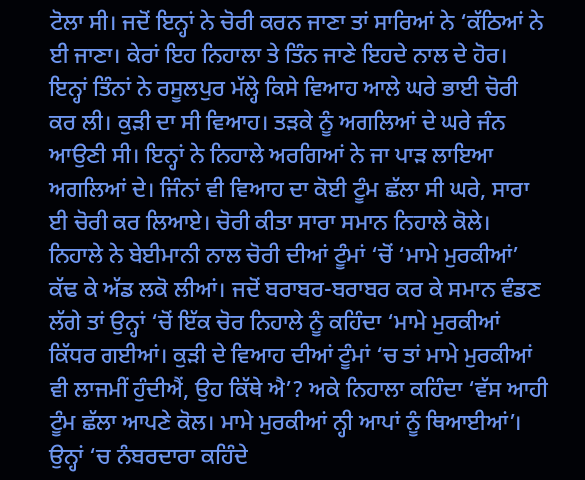ਟੋਲਾ ਸੀ। ਜਦੋਂ ਇਨ੍ਹਾਂ ਨੇ ਚੋਰੀ ਕਰਨ ਜਾਣਾ ਤਾਂ ਸਾਰਿਆਂ ਨੇ ‘ਕੱਠਿਆਂ ਨੇ ਈ ਜਾਣਾ। ਕੇਰਾਂ ਇਹ ਨਿਹਾਲਾ ਤੇ ਤਿੰਨ ਜਾਣੇ ਇਹਦੇ ਨਾਲ ਦੇ ਹੋਰ। ਇਨ੍ਹਾਂ ਤਿੰਨਾਂ ਨੇ ਰਸੂਲਪੁਰ ਮੱਲ੍ਹੇ ਕਿਸੇ ਵਿਆਹ ਆਲੇ ਘਰੇ ਭਾਈ ਚੋਰੀ ਕਰ ਲੀ। ਕੁੜੀ ਦਾ ਸੀ ਵਿਆਹ। ਤੜਕੇ ਨੂੰ ਅਗਲਿਆਂ ਦੇ ਘਰੇ ਜੰਨ ਆਉਣੀ ਸੀ। ਇਨ੍ਹਾਂ ਨੇ ਨਿਹਾਲੇ ਅਰਗਿਆਂ ਨੇ ਜਾ ਪਾੜ ਲਾਇਆ ਅਗਲਿਆਂ ਦੇ। ਜਿੰਨਾਂ ਵੀ ਵਿਆਹ ਦਾ ਕੋਈ ਟੂੰਮ ਛੱਲਾ ਸੀ ਘਰੇ, ਸਾਰਾ ਈ ਚੋਰੀ ਕਰ ਲਿਆਏ। ਚੋਰੀ ਕੀਤਾ ਸਾਰਾ ਸਮਾਨ ਨਿਹਾਲੇ ਕੋਲੇ। ਨਿਹਾਲੇ ਨੇ ਬੇਈਮਾਨੀ ਨਾਲ ਚੋਰੀ ਦੀਆਂ ਟੂੰਮਾਂ ‘ਚੋਂ ‘ਮਾਮੇ ਮੁਰਕੀਆਂ’ ਕੱਢ ਕੇ ਅੱਡ ਲਕੋ ਲੀਆਂ। ਜਦੋਂ ਬਰਾਬਰ-ਬਰਾਬਰ ਕਰ ਕੇ ਸਮਾਨ ਵੰਡਣ ਲੱਗੇ ਤਾਂ ਉਨ੍ਹਾਂ ‘ਚੋਂ ਇੱਕ ਚੋਰ ਨਿਹਾਲੇ ਨੂੰ ਕਹਿੰਦਾ ‘ਮਾਮੇ ਮੁਰਕੀਆਂ ਕਿੱਧਰ ਗਈਆਂ। ਕੁੜੀ ਦੇ ਵਿਆਹ ਦੀਆਂ ਟੂੰਮਾਂ ‘ਚ ਤਾਂ ਮਾਮੇ ਮੁਰਕੀਆਂ ਵੀ ਲਾਜਮੀਂ ਹੁੰਦੀਐਂ, ਉਹ ਕਿੱਥੇ ਐ’? ਅਕੇ ਨਿਹਾਲਾ ਕਹਿੰਦਾ ‘ਵੱਸ ਆਹੀ ਟੂੰਮ ਛੱਲਾ ਆਪਣੇ ਕੋਲ। ਮਾਮੇ ਮੁਰਕੀਆਂ ਨ੍ਹੀ ਆਪਾਂ ਨੂੰ ਥਿਆਈਆਂ’। ਉਨ੍ਹਾਂ ‘ਚ ਨੰਬਰਦਾਰਾ ਕਹਿੰਦੇ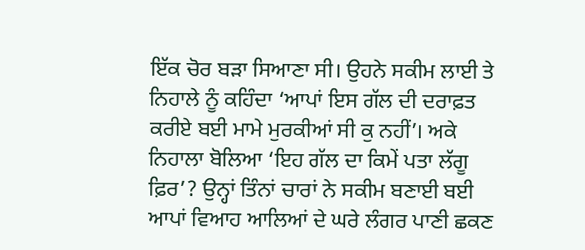ਇੱਕ ਚੋਰ ਬੜਾ ਸਿਆਣਾ ਸੀ। ਉਹਨੇ ਸਕੀਮ ਲਾਈ ਤੇ ਨਿਹਾਲੇ ਨੂੰ ਕਹਿੰਦਾ ‘ਆਪਾਂ ਇਸ ਗੱਲ ਦੀ ਦਰਾਫ਼ਤ ਕਰੀਏ ਬਈ ਮਾਮੇ ਮੁਰਕੀਆਂ ਸੀ ਕੁ ਨਹੀਂ’। ਅਕੇ ਨਿਹਾਲਾ ਬੋਲਿਆ ‘ਇਹ ਗੱਲ ਦਾ ਕਿਮੇਂ ਪਤਾ ਲੱਗੂ ਫ਼ਿਰ’? ਉਨ੍ਹਾਂ ਤਿੰਨਾਂ ਚਾਰਾਂ ਨੇ ਸਕੀਮ ਬਣਾਈ ਬਈ ਆਪਾਂ ਵਿਆਹ ਆਲਿਆਂ ਦੇ ਘਰੇ ਲੰਗਰ ਪਾਣੀ ਛਕਣ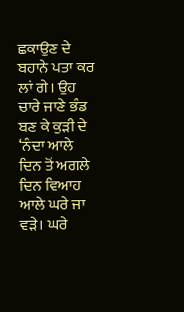ਛਕਾਉਣ ਦੇ ਬਹਾਨੇ ਪਤਾ ਕਰ ਲਾਂ ਗੇ। ਉਹ ਚਾਰੇ ਜਾਣੇ ਭੰਡ ਬਣ ਕੇ ਕੁੜੀ ਦੇ ‘ਨੰਦਾ ਆਲੇ ਦਿਨ ਤੋਂ ਅਗਲੇ ਦਿਨ ਵਿਆਹ ਆਲੇ ਘਰੇ ਜਾ ਵੜੇ। ਘਰੇ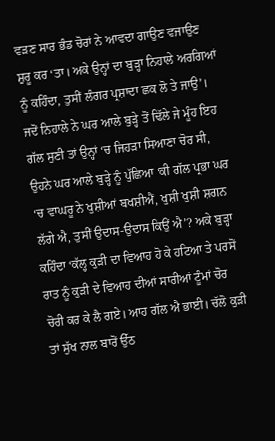ਵੜਣ ਸਾਰ ਭੰਡ ਚੋਰਾਂ ਨੇ ਆਵਦਾ ਗਾਉਣ ਵਜਾਉਣ ਸ਼ੁਰੂ ਕਰ ‘ਤਾ। ਅਕੇ ਉਨ੍ਹਾਂ ਦਾ ਬੁੜ੍ਹਾ ਨਿਹਾਲੇ ਅਰਗਿਆਂ ਨੂੰ ਕਹਿੰਦਾ, ਤੁਸੀਂ ਲੰਗਰ ਪ੍ਰਸ਼ਾਦਾ ਛਕ ਲੋ ਤੇ ਜਾਉ’। ਜਦੋਂ ਨਿਹਾਲੇ ਨੇ ਘਰ ਆਲੇ ਬੁੜ੍ਹੇ ਤੋਂ ਢਿੱਲੇ ਜੇ ਮੂੰਹ ਇਹ ਗੱਲ ਸੁਣੀ ਤਾਂ ਉਨ੍ਹਾਂ ‘ਚ ਜਿਹੜਾ ਸਿਆਣਾ ਚੋਰ ਸੀ, ਉਹਨੇ ਘਰ ਆਲੇ ਬੁੜ੍ਹੇ ਨੂੰ ਪੁੱਛਿਆ ‘ਕੀ ਗੱਲ ਪ੍ਰਭਾ ਘਰ ‘ਚ ਵਾਘਰੂ ਨੇ ਖੁਸ਼ੀਆਂ ਬਖਸ਼ੀਐਂ, ਖੁਸ਼ੀ ਖੁਸ਼ੀ ਸ਼ਗਨ ਲੱਗੇ ਐ, ਤੁਸੀਂ ਉਦਾਸ-ਉਦਾਸ ਕਿਉਂ ਐ’? ਅਕੇ ਬੁੜ੍ਹਾ ਕਹਿੰਦਾ ‘ਕੱਲ੍ਹ ਕੁੜੀ ਦਾ ਵਿਆਹ ਹੋ ਕੇ ਹਟਿਆ ਤੇ ਪਰਸੋਂ ਰਾਤ ਨੂੰ ਕੁੜੀ ਦੇ ਵਿਆਹ ਦੀਆਂ ਸਾਰੀਆਂ ਟੂੰਮਾਂ ਚੋਰ ਚੋਰੀ ਕਰ ਕੇ ਲੈ ਗਏ। ਆਹ ਗੱਲ ਐ ਭਾਈ। ਚੱਲੋ ਕੁੜੀ ਤਾਂ ਸੁੱਖ ਨਾਲ ਬਾਰੋਂ ਉੱਠ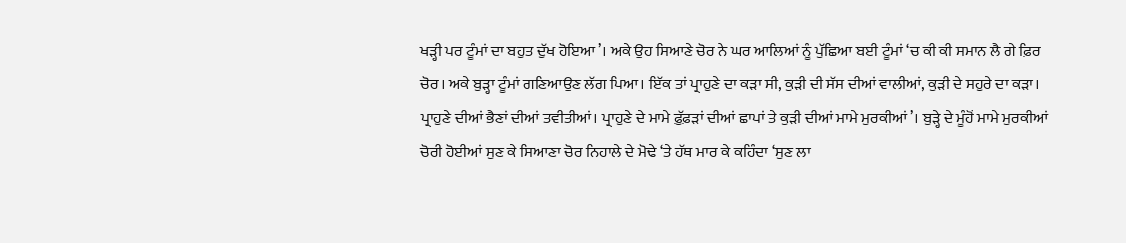ਖੜ੍ਹੀ ਪਰ ਟੂੰਮਾਂ ਦਾ ਬਹੁਤ ਦੁੱਖ ਹੋਇਆ’। ਅਕੇ ਉਹ ਸਿਆਣੇ ਚੋਰ ਨੇ ਘਰ ਆਲਿਆਂ ਨੂੰ ਪੁੱਛਿਆ ਬਈ ਟੂੰਮਾਂ ‘ਚ ਕੀ ਕੀ ਸਮਾਨ ਲੈ ਗੇ ਫ਼ਿਰ ਚੋਰ। ਅਕੇ ਬੁੜ੍ਹਾ ਟੂੰਮਾਂ ਗਣਿਆਉਣ ਲੱਗ ਪਿਆ। ਇੱਕ ਤਾਂ ਪ੍ਰਾਹੁਣੇ ਦਾ ਕੜਾ ਸੀ, ਕੁੜੀ ਦੀ ਸੱਸ ਦੀਆਂ ਵਾਲੀਆਂ, ਕੁੜੀ ਦੇ ਸਹੁਰੇ ਦਾ ਕੜਾ। ਪ੍ਰਾਹੁਣੇ ਦੀਆਂ ਭੈਣਾਂ ਦੀਆਂ ਤਵੀਤੀਆਂ। ਪ੍ਰਾਹੁਣੇ ਦੇ ਮਾਮੇ ਫ਼ੁੱਫ਼ੜਾਂ ਦੀਆਂ ਛਾਪਾਂ ਤੇ ਕੁੜੀ ਦੀਆਂ ਮਾਮੇ ਮੁਰਕੀਆਂ’। ਬੁੜ੍ਹੇ ਦੇ ਮੂੰਹੋਂ ਮਾਮੇ ਮੁਰਕੀਆਂ ਚੋਰੀ ਹੋਈਆਂ ਸੁਣ ਕੇ ਸਿਆਣਾ ਚੋਰ ਨਿਹਾਲੇ ਦੇ ਮੋਢੇ ‘ਤੇ ਹੱਥ ਮਾਰ ਕੇ ਕਹਿੰਦਾ ‘ਸੁਣ ਲਾ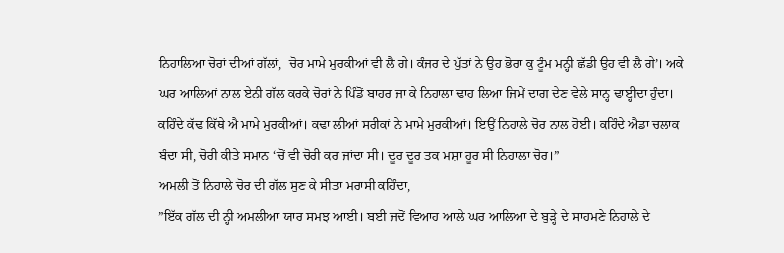ਨਿਹਾਲਿਆ ਚੋਰਾਂ ਦੀਆਂ ਗੱਲਾਂ,  ਚੋਰ ਮਾਮੇ ਮੁਰਕੀਆਂ ਵੀ ਲੈ ਗੇ। ਕੰਜਰ ਦੇ ਪੁੱਤਾਂ ਨੇ ਉਹ ਭੋਰਾ ਕੁ ਟੂੰਮ ਮਨ੍ਹੀ ਛੱਡੀ ਉਹ ਵੀ ਲੈ ਗੇ’। ਅਕੇ ਘਰ ਆਲਿਆਂ ਨਾਲ ਏਨੀ ਗੱਲ ਕਰਕੇ ਚੋਰਾਂ ਨੇ ਪਿੰਡੋਂ ਬਾਹਰ ਜਾ ਕੇ ਨਿਹਾਲਾ ਢਾਹ ਲਿਆ ਜਿਮੇਂ ਦਾਗ ਦੇਣ ਵੇਲੇ ਸਾਨ੍ਹ ਢਾੲ੍ਹੀਦਾ ਹੁੰਦਾ। ਕਹਿੰਦੇ ਕੱਢ ਕਿੱਥੇ ਐ ਮਾਮੇ ਮੁਰਕੀਆਂ। ਕਢਾ ਲੀਆਂ ਸਰੀਕਾਂ ਨੇ ਮਾਮੇ ਮੁਰਕੀਆਂ। ਇਉਂ ਨਿਹਾਲੇ ਚੋਰ ਨਾਲ ਹੋਈ। ਕਹਿੰਦੇ ਐਡਾ ਚਲਾਕ ਬੰਦਾ ਸੀ, ਚੋਰੀ ਕੀਤੇ ਸਮਾਨ ‘ਚੋਂ ਵੀ ਚੋਰੀ ਕਰ ਜਾਂਦਾ ਸੀ। ਦੂਰ ਦੂਰ ਤਕ ਮਸ਼ਾ ਹੂਰ ਸੀ ਨਿਹਾਲਾ ਚੋਰ।”
ਅਮਲੀ ਤੋਂ ਨਿਹਾਲੇ ਚੋਰ ਦੀ ਗੱਲ ਸੁਣ ਕੇ ਸੀਤਾ ਮਰਾਸੀ ਕਹਿੰਦਾ,
”ਇੱਕ ਗੱਲ ਦੀ ਨ੍ਹੀ ਅਮਲੀਆ ਯਾਰ ਸਮਝ ਆਈ। ਬਈ ਜਦੋਂ ਵਿਆਹ ਆਲੇ ਘਰ ਆਲਿਆ ਦੇ ਬੁੜ੍ਹੇ ਦੇ ਸਾਹਮਣੇ ਨਿਹਾਲੇ ਦੇ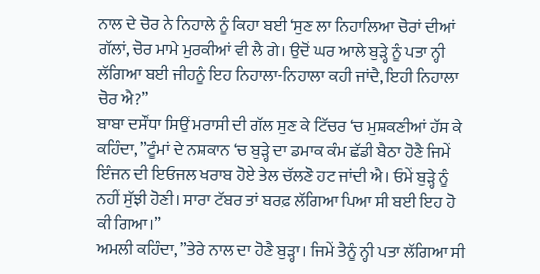ਨਾਲ ਦੇ ਚੋਰ ਨੇ ਨਿਹਾਲੇ ਨੂੰ ਕਿਹਾ ਬਈ ‘ਸੁਣ ਲਾ ਨਿਹਾਲਿਆ ਚੋਰਾਂ ਦੀਆਂ ਗੱਲਾਂ, ਚੋਰ ਮਾਮੇ ਮੁਰਕੀਆਂ ਵੀ ਲੈ ਗੇ। ਉਦੋਂ ਘਰ ਆਲੇ ਬੁੜ੍ਹੇ ਨੂੰ ਪਤਾ ਨ੍ਹੀ ਲੱਗਿਆ ਬਈ ਜੀਹਨੂੰ ਇਹ ਨਿਹਾਲਾ-ਨਿਹਾਲਾ ਕਹੀ ਜਾਂਦੈ, ਇਹੀ ਨਿਹਾਲਾ ਚੋਰ ਐ?”
ਬਾਬਾ ਦਸੌਂਧਾ ਸਿਉਂ ਮਰਾਸੀ ਦੀ ਗੱਲ ਸੁਣ ਕੇ ਟਿੱਚਰ ‘ਚ ਮੁਸ਼ਕਣੀਆਂ ਹੱਸ ਕੇ ਕਹਿੰਦਾ, ”ਟੂੰਮਾਂ ਦੇ ਨਸ਼ਕਾਨ ‘ਚ ਬੁੜ੍ਹੇ ਦਾ ਡਮਾਕ ਕੰਮ ਛੱਡੀ ਬੈਠਾ ਹੋਣੈ ਜਿਮੇਂ ਇੰਜਨ ਦੀ ਇਓਜਲ ਖਰਾਬ ਹੋਏ ਤੇਲ ਚੱਲਣੋ ਹਟ ਜਾਂਦੀ ਐ। ਓਮੇਂ ਬੁੜ੍ਹੇ ਨੂੰ ਨਹੀਂ ਸੁੱਝੀ ਹੋਣੀ। ਸਾਰਾ ਟੱਬਰ ਤਾਂ ਬਰਫ਼ ਲੱਗਿਆ ਪਿਆ ਸੀ ਬਈ ਇਹ ਹੋ ਕੀ ਗਿਆ।”
ਅਮਲੀ ਕਹਿੰਦਾ, ”ਤੇਰੇ ਨਾਲ ਦਾ ਹੋਣੈ ਬੁੜ੍ਹਾ। ਜਿਮੇਂ ਤੈਨੂੰ ਨ੍ਹੀ ਪਤਾ ਲੱਗਿਆ ਸੀ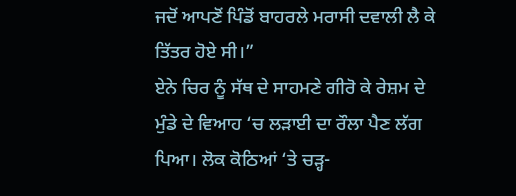ਜਦੋਂ ਆਪਣੋਂ ਪਿੰਡੋਂ ਬਾਹਰਲੇ ਮਰਾਸੀ ਦਵਾਲੀ ਲੈ ਕੇ ਤਿੱਤਰ ਹੋਏ ਸੀ।”
ਏਨੇ ਚਿਰ ਨੂੰ ਸੱਥ ਦੇ ਸਾਹਮਣੇ ਗੀਰੋ ਕੇ ਰੇਸ਼ਮ ਦੇ ਮੁੰਡੇ ਦੇ ਵਿਆਹ ‘ਚ ਲੜਾਈ ਦਾ ਰੌਲਾ ਪੈਣ ਲੱਗ ਪਿਆ। ਲੋਕ ਕੋਠਿਆਂ ‘ਤੇ ਚੜ੍ਹ-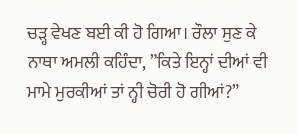ਚੜ੍ਹ ਵੇਖਣ ਬਈ ਕੀ ਹੋ ਗਿਆ। ਰੌਲਾ ਸੁਣ ਕੇ ਨਾਥਾ ਅਮਲੀ ਕਹਿੰਦਾ, ”ਕਿਤੇ ਇਨ੍ਹਾਂ ਦੀਆਂ ਵੀ ਮਾਮੇ ਮੁਰਕੀਆਂ ਤਾਂ ਨ੍ਹੀ ਚੋਰੀ ਹੋ ਗੀਆਂ?”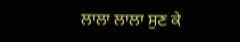ਲਾਲਾ ਲਾਲਾ ਸੁਣ ਕੇ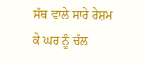ਸੱਥ ਵਾਲੇ ਸਾਰੇ ਰੇਸ਼ਮ ਕੇ ਘਰ ਨੂੰ ਚੱਲ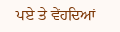ਪਏ ਤੇ ਵੇਂਹਦਿਆਂ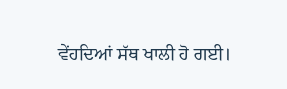ਵੇਂਹਦਿਆਂ ਸੱਥ ਖਾਲੀ ਹੋ ਗਈ।